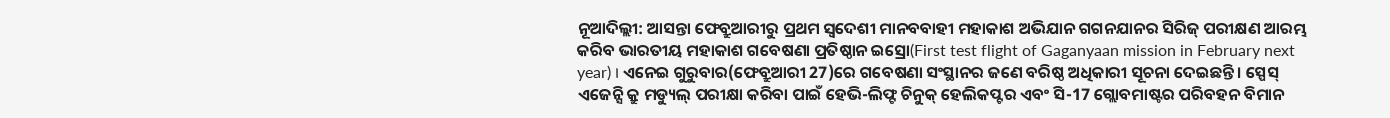ନୂଆଦିଲ୍ଲୀ: ଆସନ୍ତା ଫେବ୍ରୁଆରୀରୁ ପ୍ରଥମ ସ୍ବଦେଶୀ ମାନବବାହୀ ମହାକାଶ ଅଭିଯାନ ଗଗନଯାନର ସିରିଜ୍ ପରୀକ୍ଷଣ ଆରମ୍ଭ କରିବ ଭାରତୀୟ ମହାକାଶ ଗବେଷଣା ପ୍ରତିଷ୍ଠାନ ଇସ୍ରୋ(First test flight of Gaganyaan mission in February next year) । ଏନେଇ ଗୁରୁବାର(ଫେବ୍ରୁଆରୀ 27)ରେ ଗବେଷଣା ସଂସ୍ଥାନର ଜଣେ ବରିଷ୍ଠ ଅଧିକାରୀ ସୂଚନା ଦେଇଛନ୍ତି । ସ୍ପେସ୍ ଏଜେନ୍ସି କ୍ରୁ ମଡ୍ୟୁଲ୍ ପରୀକ୍ଷା କରିବା ପାଇଁ ହେଭି-ଲିଫ୍ଟ ଚିନୁକ୍ ହେଲିକପ୍ଟର ଏବଂ ସି-17 ଗ୍ଲୋବମାଷ୍ଟର ପରିବହନ ବିମାନ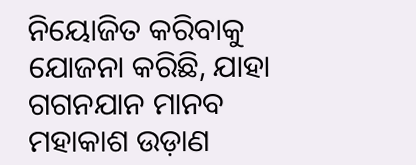ନିୟୋଜିତ କରିବାକୁ ଯୋଜନା କରିଛି, ଯାହା ଗଗନଯାନ ମାନବ ମହାକାଶ ଉଡ଼ାଣ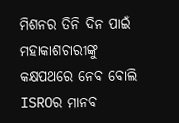ମିଶନର ତିନି ଦିନ ପାଇଁ ମହାକାଶଚାରୀଙ୍କୁ କକ୍ଷପଥରେ ନେବ ବୋଲି ISROର ମାନବ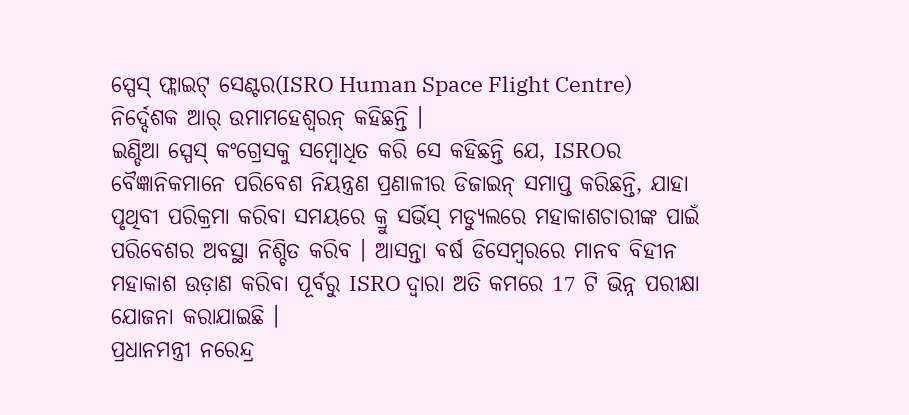ସ୍ପେସ୍ ଫ୍ଲାଇଟ୍ ସେଣ୍ଟର(ISRO Human Space Flight Centre) ନିର୍ଦ୍ଦେଶକ ଆର୍ ଉମାମହେଶ୍ବରନ୍ କହିଛନ୍ତି ।
ଇଣ୍ଡିଆ ସ୍ପେସ୍ କଂଗ୍ରେସକୁ ସମ୍ବୋଧିତ କରି ସେ କହିଛନ୍ତି ଯେ, ISROର ବୈଜ୍ଞାନିକମାନେ ପରିବେଶ ନିୟନ୍ତ୍ରଣ ପ୍ରଣାଳୀର ଡିଜାଇନ୍ ସମାପ୍ତ କରିଛନ୍ତି, ଯାହା ପୃଥିବୀ ପରିକ୍ରମା କରିବା ସମୟରେ କ୍ରୁ ସର୍ଭିସ୍ ମଡ୍ୟୁଲରେ ମହାକାଶଚାରୀଙ୍କ ପାଇଁ ପରିବେଶର ଅବସ୍ଥା ନିଶ୍ଚିତ କରିବ । ଆସନ୍ତା ବର୍ଷ ଡିସେମ୍ବରରେ ମାନବ ବିହୀନ ମହାକାଶ ଉଡ଼ାଣ କରିବା ପୂର୍ବରୁ ISRO ଦ୍ବାରା ଅତି କମରେ 17 ଟି ଭିନ୍ନ ପରୀକ୍ଷା ଯୋଜନା କରାଯାଇଛି ।
ପ୍ରଧାନମନ୍ତ୍ରୀ ନରେନ୍ଦ୍ର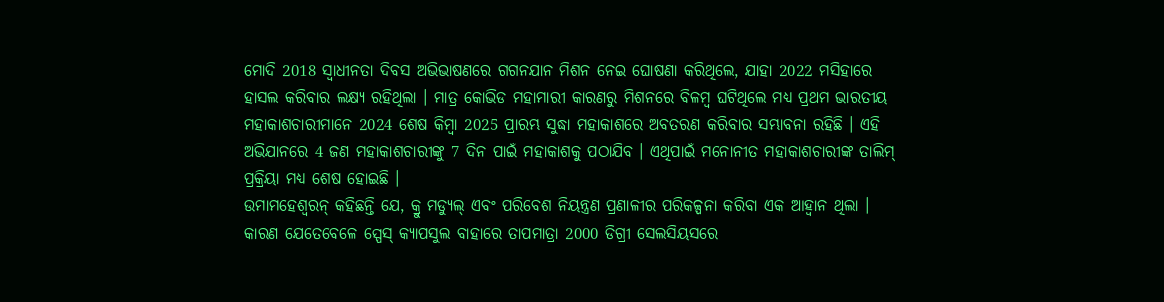ମୋଦି 2018 ସ୍ବାଧୀନତା ଦିବସ ଅଭିଭାଷଣରେ ଗଗନଯାନ ମିଶନ ନେଇ ଘୋଷଣା କରିଥିଲେ, ଯାହା 2022 ମସିହାରେ ହାସଲ କରିବାର ଲକ୍ଷ୍ୟ ରହିଥିଲା । ମାତ୍ର କୋଭିଡ ମହାମାରୀ କାରଣରୁ ମିଶନରେ ବିଳମ୍ବ ଘଟିଥିଲେ ମଧ୍ୟ ପ୍ରଥମ ଭାରତୀୟ ମହାକାଶଚାରୀମାନେ 2024 ଶେଷ କିମ୍ବା 2025 ପ୍ରାରମ୍ଭ ସୁଦ୍ଧା ମହାକାଶରେ ଅବତରଣ କରିବାର ସମ୍ଭାବନା ରହିଛି । ଏହି ଅଭିଯାନରେ 4 ଜଣ ମହାକାଶଚାରୀଙ୍କୁ 7 ଦିନ ପାଇଁ ମହାକାଶକୁ ପଠାଯିବ । ଏଥିପାଇଁ ମନୋନୀତ ମହାକାଶଚାରୀଙ୍କ ତାଲିମ୍ ପ୍ରକ୍ରିୟା ମଧ୍ୟ ଶେଷ ହୋଇଛି ।
ଉମାମହେଶ୍ୱରନ୍ କହିଛନ୍ତି ଯେ, କ୍ରୁ ମଡ୍ୟୁଲ୍ ଏବଂ ପରିବେଶ ନିୟନ୍ତ୍ରଣ ପ୍ରଣାଳୀର ପରିକଳ୍ପନା କରିବା ଏକ ଆହ୍ବାନ ଥିଲା । କାରଣ ଯେତେବେଳେ ସ୍ପେସ୍ କ୍ୟାପସୁଲ ବାହାରେ ତାପମାତ୍ରା 2000 ଡିଗ୍ରୀ ସେଲସିୟସରେ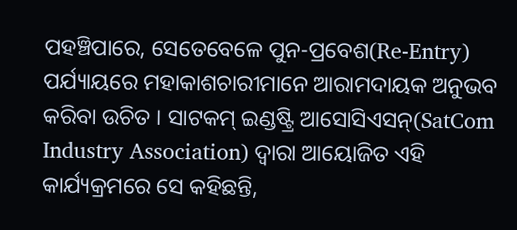ପହଞ୍ଚିପାରେ, ସେତେବେଳେ ପୁନ-ପ୍ରବେଶ(Re-Entry) ପର୍ଯ୍ୟାୟରେ ମହାକାଶଚାରୀମାନେ ଆରାମଦାୟକ ଅନୁଭବ କରିବା ଉଚିତ । ସାଟକମ୍ ଇଣ୍ଡଷ୍ଟ୍ରି ଆସୋସିଏସନ୍(SatCom Industry Association) ଦ୍ବାରା ଆୟୋଜିତ ଏହି କାର୍ଯ୍ୟକ୍ରମରେ ସେ କହିଛନ୍ତି,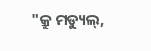"କ୍ରୁ ମଡ୍ୟୁଲ୍,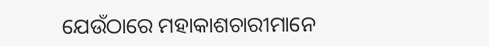ଯେଉଁଠାରେ ମହାକାଶଚାରୀମାନେ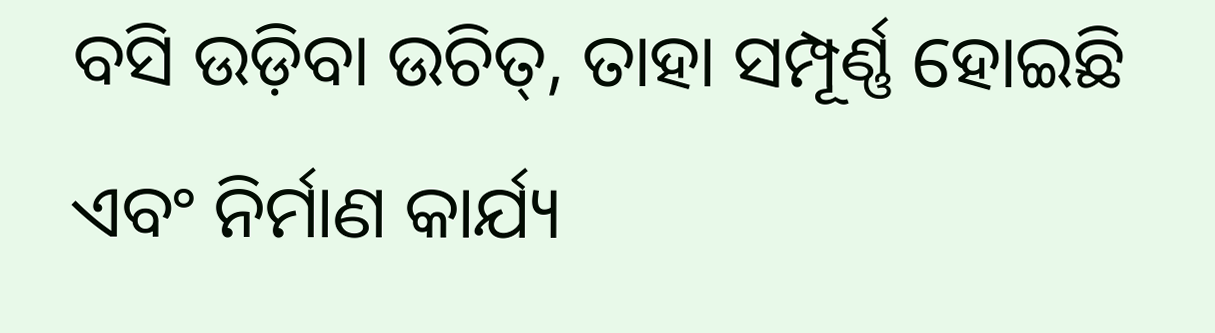ବସି ଉଡ଼ିବା ଉଚିତ୍, ତାହା ସମ୍ପୂର୍ଣ୍ଣ ହୋଇଛି ଏବଂ ନିର୍ମାଣ କାର୍ଯ୍ୟ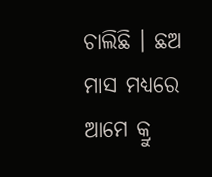ଚାଲିଛି । ଛଅ ମାସ ମଧ୍ୟରେ ଆମେ କ୍ରୁ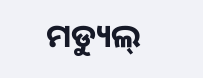ମଡ୍ୟୁଲ୍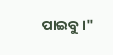ପାଇବୁ ।"